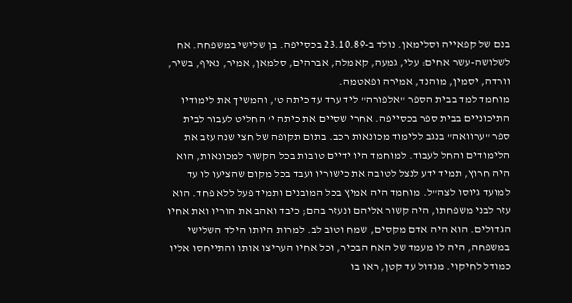בנם של קפאייה וסלימאן. נולד ב-23.10.89 בכסייפה. בן שלישי במשפחה. אח לשלושה-עשר אחים: עלי, גמעה, קאמלה, אברהים, סלמאן, אמיר, נאיף, בשיר, וורדה, יסמין, מוהנד, אמירה ופאטמה.
מוחמד למד בבית הספר "אלפורה" ליד ערד עד כיתה ט', והמשיך את לימודיו התיכוניים בבית ספר בכסייפה. אחרי שסיים את כיתה י' החליט לעבור לבית ספר "ערוואה" בנגב ללימוד מכונאות רכב. בתום תקופה של חצי שנה עזב את הלימודים והחל לעבוד. למוחמד היו ידיים טובות בכל הקשור למכונאות, הוא היה חרוץ, תמיד ידע לנצל לטובה את כישוריו ועבד בכל מקום שהציעו לו עד למועד גיוסו לצה"ל. מוחמד היה אמיץ בכל המובנים ותמיד פעל ללא פחד. הוא עזר לבני משפחתו, היה קשור אליהם ונעזר בהם; כיבד ואהב את הוריו ואת אחיו הגדולים. הוא היה אדם מקסים, שמח וטוב לב. למרות היותו הילד השלישי במשפחה, היה לו מעמד של האח הבכיר, וכל אחיו העריצו אותו והתייחסו אליו כמודל לחיקוי. מגדול עד קטן, ראו בו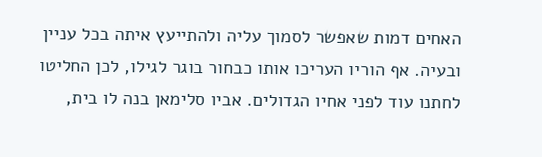האחים דמות שאפשר לסמוך עליה ולהתייעץ איתה בכל עניין ובעיה. אף הוריו העריכו אותו כבחור בוגר לגילו, לכן החליטו לחתנו עוד לפני אחיו הגדולים. אביו סלימאן בנה לו בית,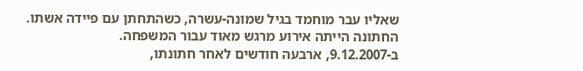שאליו עבר מוחמד בגיל שמונה-עשרה, כשהתחתן עם פיידה אשתו. החתונה הייתה אירוע מרגש מאוד עבור המשפחה.
ב-9.12.2007, ארבעה חודשים לאחר חתונתו,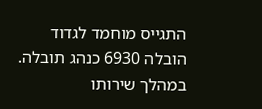התגייס מוחמד לגדוד הובלה 6930 כנהג תובלה. במהלך שירותו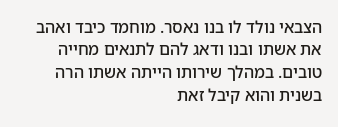הצבאי נולד לו בנו נאסר. מוחמד כיבד ואהב את אשתו ובנו ודאג להם לתנאים מחייה טובים. במהלך שירותו הייתה אשתו הרה בשנית והוא קיבל זאת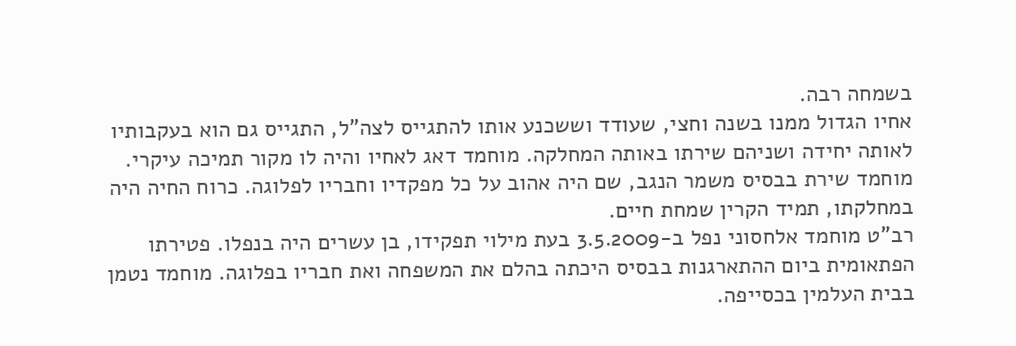בשמחה רבה.
אחיו הגדול ממנו בשנה וחצי, שעודד וששכנע אותו להתגייס לצה"ל, התגייס גם הוא בעקבותיו לאותה יחידה ושניהם שירתו באותה המחלקה. מוחמד דאג לאחיו והיה לו מקור תמיכה עיקרי.
מוחמד שירת בבסיס משמר הנגב, שם היה אהוב על כל מפקדיו וחבריו לפלוגה. כרוח החיה היה במחלקתו, תמיד הקרין שמחת חיים.
רב"ט מוחמד אלחסוני נפל ב-3.5.2009 בעת מילוי תפקידו, בן עשרים היה בנפלו. פטירתו הפתאומית ביום ההתארגנות בבסיס היכתה בהלם את המשפחה ואת חבריו בפלוגה. מוחמד נטמן בבית העלמין בכסייפה.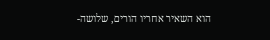הוא השאיר אחריו הורים, שלושה-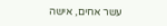עשר אחים, אישה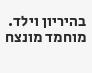בהיריון וילד.
מוחמד מונצח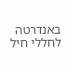באנדרטה לחללי חיל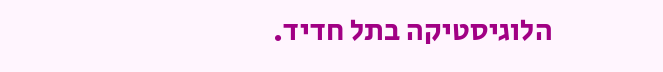הלוגיסטיקה בתל חדיד.